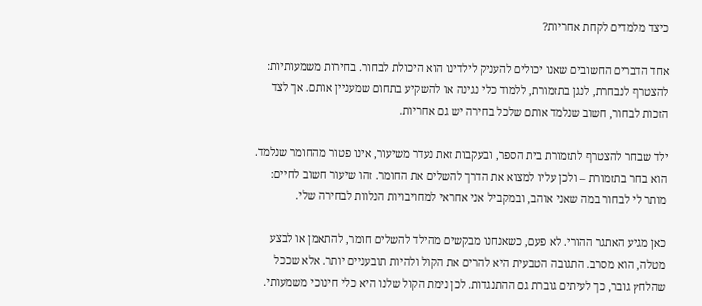כיצד מלמדים לקחת אחריות?

אחד הדברים החשובים שאנו יכולים להעניק לילדינו הוא היכולת לבחור. בחירות משמעותיות: להצטרף לנבחרת, לנגן בתזמורת, ללמוד כלי נגינה או להשקיע בתחום שמעניין אותם. אך לצד הזכות לבחור, חשוב שנלמד אותם שלכל בחירה יש גם אחריות.

ילד שבחר להצטרף לתזמורת בית הספר, ובעקבות זאת נעדר משיעור, אינו פטור מהחומר שנלמד. הוא בחר בתזמורת – ולכן עליו למצוא את הדרך להשלים את החומר. זהו שיעור חשוב לחיים: מותר לי לבחור במה שאני אוהב, ובמקביל אני אחראי למחויבויות הנלוות לבחירה שלי.

כאן מגיע האתגר ההורי. לא פעם, כשאנחנו מבקשים מהילד להשלים חומר, להתאמן או לבצע מטלה, הוא מסרב. התגובה הטבעית היא להרים את הקול ולהיות תובעניים יותר. אלא שככל שהלחץ גובר, כך לעיתים גוברת גם ההתנגדות. לכן נימת הקול שלנו היא כלי חינוכי משמעותי.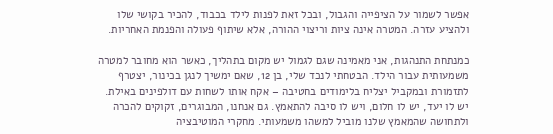אפשר לשמור על הציפייה והגבול, ובכל זאת לפנות לילד בכבוד, להכיר בקושי שלו ולהציע עזרה. המטרה אינה ציות וריצוי ההורה, אלא שיתוף פעולה והפנמת האחריות.

כמנתחת התנהגות, אני מאמינה שגם לגמול יש מקום בתהליך, כאשר הוא מחובר למטרה משמעותית עבור הילד. הבטחתי לנכד שלי, בן 12, שאם ימשיך לנגן בכינור, יצטרף לתזמורת ובמקביל יצליח בלימודים בחטיבה – אקח אותו לשחות עם דולפינים באילת. יש לו יעד, יש לו חלום, ויש לו סיבה להתאמץ. גם אנחנו, המבוגרים, זקוקים להכרה ולתחושה שהמאמץ שלנו מוביל למשהו משמעותי. מחקרי המוטיבציה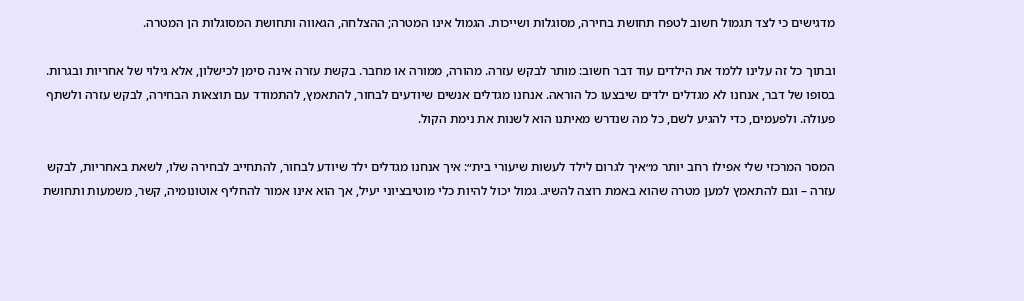מדגישים כי לצד תגמול חשוב לטפח תחושת בחירה, מסוגלות ושייכות. הגמול אינו המטרה; ההצלחה, הגאווה ותחושת המסוגלות הן המטרה.

ובתוך כל זה עלינו ללמד את הילדים עוד דבר חשוב: מותר לבקש עזרה. מהורה, ממורה או מחבר. בקשת עזרה אינה סימן לכישלון, אלא גילוי של אחריות ובגרות. בסופו של דבר, אנחנו לא מגדלים ילדים שיבצעו כל הוראה. אנחנו מגדלים אנשים שיודעים לבחור, להתאמץ, להתמודד עם תוצאות הבחירה, לבקש עזרה ולשתף פעולה. ולפעמים, כדי להגיע לשם, כל מה שנדרש מאיתנו הוא לשנות את נימת הקול.

המסר המרכזי שלי אפילו רחב יותר מ״איך לגרום לילד לעשות שיעורי בית״: איך אנחנו מגדלים ילד שיודע לבחור, להתחייב לבחירה שלו, לשאת באחריות, לבקש עזרה – וגם להתאמץ למען מטרה שהוא באמת רוצה להשיג. גמול יכול להיות כלי מוטיבציוני יעיל, אך הוא אינו אמור להחליף אוטונומיה, קשר, משמעות ותחושת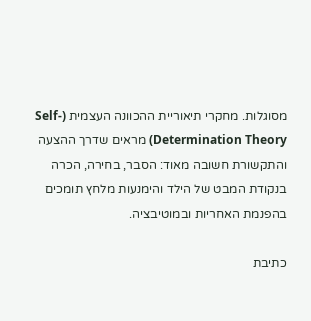מסוגלות. מחקרי תיאוריית ההכוונה העצמית (Self-Determination Theory) מראים שדרך ההצעה והתקשורת חשובה מאוד: הסבר, בחירה, הכרה בנקודת המבט של הילד והימנעות מלחץ תומכים בהפנמת האחריות ובמוטיבציה.

כתיבת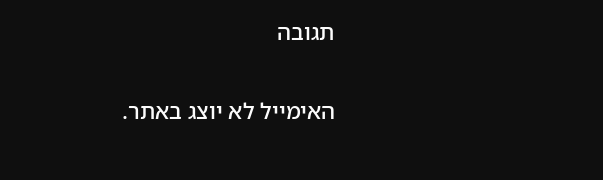תגובה

האימייל לא יוצג באתר.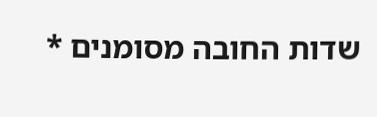שדות החובה מסומנים *